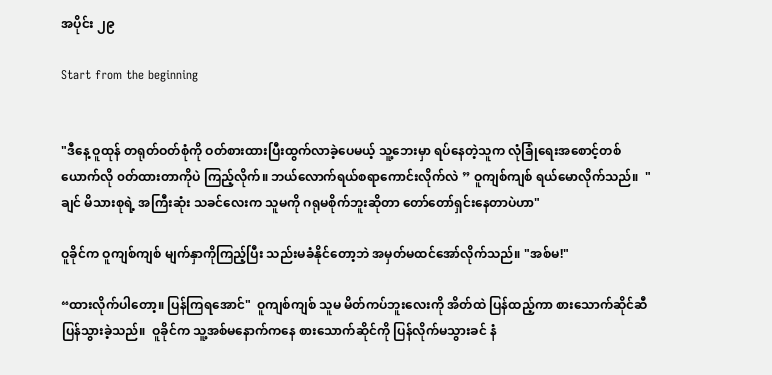အပိုင်း ၂၉

Start from the beginning


"ဒီနေ့ ဝူထုန် တရုတ်ဝတ်စုံကို ဝတ်စားထားပြီးထွက်လာခဲ့ပေမယ့် သူ့ဘေးမှာ ရပ်နေတဲ့သူက လုံခြုံရေးအစောင့်တစ်ယောက်လို ၀တ်ထားတာကိုပဲ ကြည့်လိုက်။ ဘယ်လောက်ရယ်စရာကောင်းလိုက်လဲ ” ဝူကျစ်ကျစ် ရယ်မောလိုက်သည်။  "ချင် မိသားစုရဲ့ အကြီးဆုံး သခင်လေးက သူမကို ဂရုမစိုက်ဘူးဆိုတာ တော်တော်ရှင်းနေတာပဲဟာ"

ဝူခိုင်က ဝူကျစ်ကျစ် မျက်နှာကိုကြည့်ပြီး သည်းမခံနိုင်တော့ဘဲ အမှတ်မထင်အော်လိုက်သည်။ "အစ်မ!"

“ထားလိုက်ပါတော့။ ပြန်ကြရအောင်"  ဝူကျစ်ကျစ် သူမ မိတ်ကပ်ဘူးလေးကို အိတ်ထဲ ပြန်ထည့်ကာ စားသောက်ဆိုင်ဆီ ပြန်သွားခဲ့သည်။  ဝူခိုင်က သူ့အစ်မနောက်ကနေ စားသောက်ဆိုင်ကို ပြန်လိုက်မသွားခင် နံ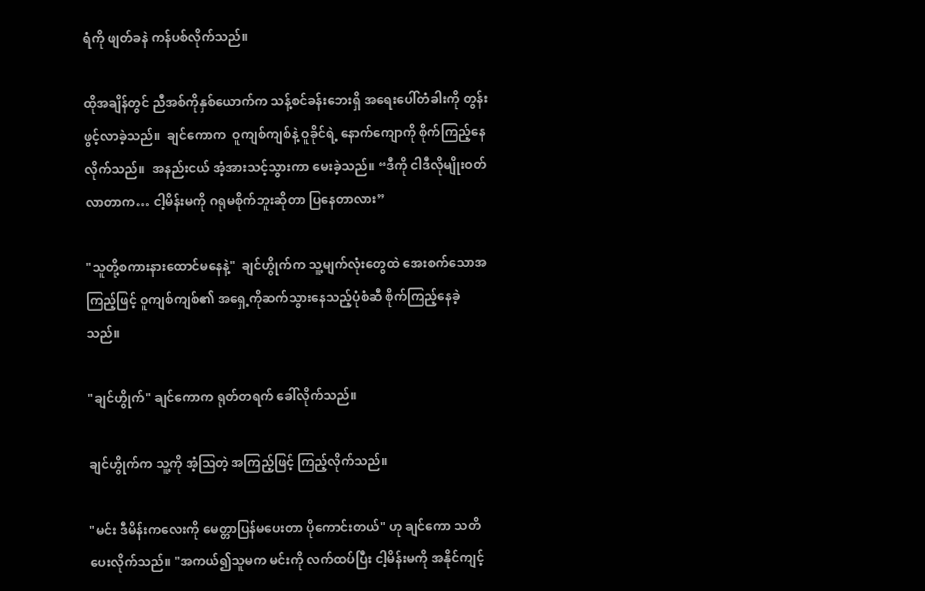ရံကို ဖျတ်ခနဲ ကန်ပစ်လိုက်သည်။

ထိုအချိန်တွင် ညီအစ်ကိုနှစ်ယောက်က သန့်စင်ခန်းဘေးရှိ အရေးပေါ်တံခါးကို တွန်းဖွင့်လာခဲ့သည်။  ချင်ကောက  ဝူကျစ်ကျစ်နဲ့ ဝူခိုင်ရဲ့ နောက်ကျောကို စိုက်ကြည့်နေလိုက်သည်။  အနည်းငယ် အံ့အားသင့်သွားကာ မေးခဲ့သည်။ “ဒီကို ငါဒီလိုမျိုးဝတ်လာတာက… ငါ့မိန်းမကို ဂရုမစိုက်ဘူးဆိုတာ ပြနေတာလား”

"သူတို့စကားနားထောင်မနေနဲ့"  ချင်ဟွိုက်က သူ့မျက်လုံးတွေထဲ အေးစက်သောအကြည့်ဖြင့် ဝူကျစ်ကျစ်၏ အရှေ့ကိုဆက်သွားနေသည့်ပုံစံဆီ စိုက်ကြည့်နေခဲ့သည်။

"ချင်ဟွိုက်" ချင်ကောက ရုတ်တရက် ခေါ်လိုက်သည်။

ချင်ဟွိုက်က သူ့ကို အံ့ဩတဲ့ အကြည့်ဖြင့် ကြည့်လိုက်သည်။

"မင်း ဒီမိန်းကလေးကို မေတ္တာပြန်မပေးတာ ပိုကောင်းတယ်" ဟု ချင်ကော သတိပေးလိုက်သည်။ "အကယ်၍သူမက မင်းကို လက်ထပ်ပြီး ငါ့မိန်းမကို အနိုင်ကျင့်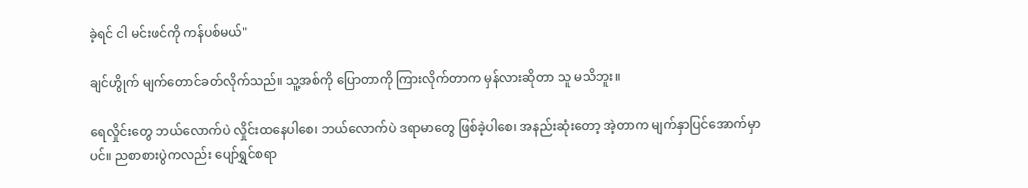ခဲ့ရင် ငါ မင်းဖင်ကို ကန်ပစ်မယ်"

ချင်ဟွိုက် မျက်တောင်ခတ်လိုက်သည်။ သူ့အစ်ကို ပြောတာကို ကြားလိုက်တာက မှန်လားဆိုတာ သူ မသိဘူး။

ရေလှိုင်းတွေ ဘယ်လောက်ပဲ လှိုင်းထနေပါစေ၊ ဘယ်လောက်ပဲ ဒရာမာတွေ ဖြစ်ခဲ့ပါစေ၊ အနည်းဆုံးတော့ အဲ့တာက မျက်နှာပြင်အောက်မှာပင်။ ညစာစားပွဲကလည်း ပျော်ရွှင်စရာ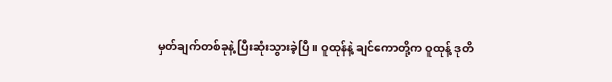မှတ်ချက်တစ်ခုနဲ့ ပြီးဆုံးသွားခဲ့ပြီ။ ဝူထုန်နဲ့ ချင်ကောတို့က ဝူထုန့် ဒုတိ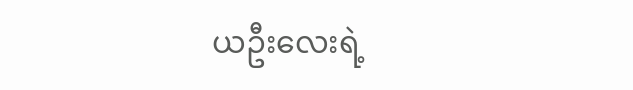ယဦးလေးရဲ့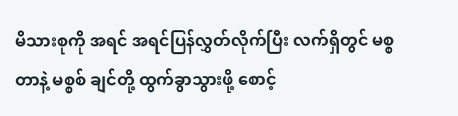မိသားစုကို အရင် အရင်ပြန်လွှတ်လိုက်ပြီး လက်ရှိတွင် မစ္စတာနဲ့ မစ္စစ် ချင်တို့ ထွက်ခွာသွားဖို့ စောင့်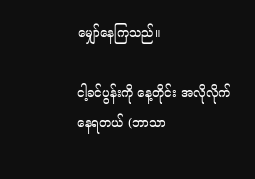မျှော်နေကြသည်။

ငါ့ခင်ပွန်းကို နေ့တိုင်း အလိုလိုက်နေရတယ် (ဘာသာ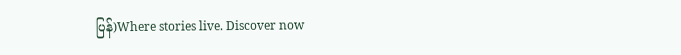ပြန်)Where stories live. Discover now